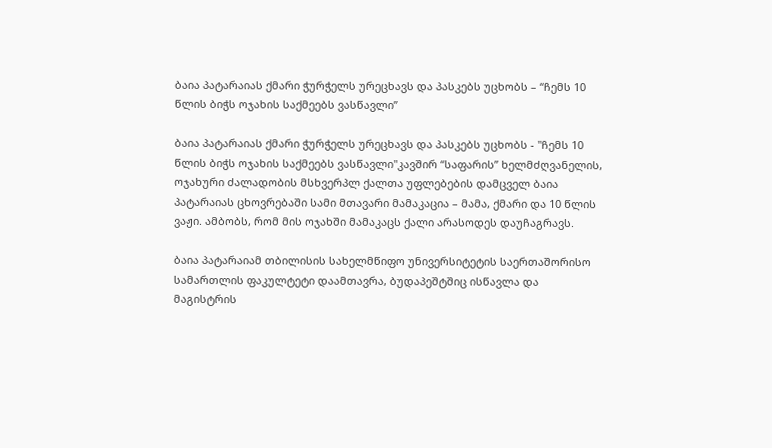ბაია პატარაიას ქმარი ჭურჭელს ურეცხავს და პასკებს უცხობს – “ჩემს 10 წლის ბიჭს ოჯახის საქმეებს ვასწავლი”

ბაია პატარაიას ქმარი ჭურჭელს ურეცხავს და პასკებს უცხობს - "ჩემს 10 წლის ბიჭს ოჯახის საქმეებს ვასწავლი"კავშირ “საფარის” ხელმძღვანელის, ოჯახური ძალადობის მსხვერპლ ქალთა უფლებების დამცველ ბაია პატარაიას ცხოვრებაში სამი მთავარი მამაკაცია – მამა, ქმარი და 10 წლის ვაჟი. ამბობს, რომ მის ოჯახში მამაკაცს ქალი არასოდეს დაუჩაგრავს.

ბაია პატარაიამ თბილისის სახელმწიფო უნივერსიტეტის საერთაშორისო სამართლის ფაკულტეტი დაამთავრა, ბუდაპეშტშიც ისწავლა და მაგისტრის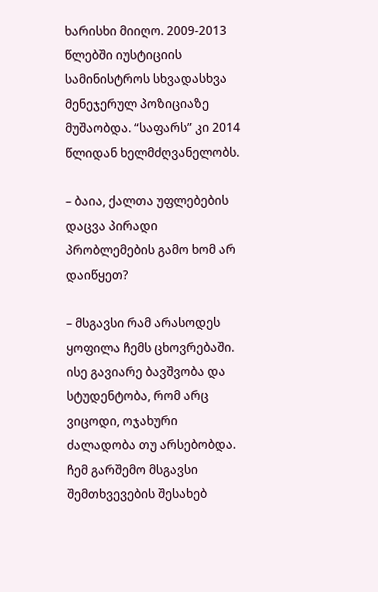ხარისხი მიიღო. 2009-2013 წლებში იუსტიციის სამინისტროს სხვადასხვა მენეჯერულ პოზიციაზე მუშაობდა. “საფარს” კი 2014 წლიდან ხელმძღვანელობს.

– ბაია, ქალთა უფლებების დაცვა პირადი პრობლემების გამო ხომ არ დაიწყეთ?

– მსგავსი რამ არასოდეს ყოფილა ჩემს ცხოვრებაში. ისე გავიარე ბავშვობა და სტუდენტობა, რომ არც ვიცოდი, ოჯახური ძალადობა თუ არსებობდა. ჩემ გარშემო მსგავსი შემთხვევების შესახებ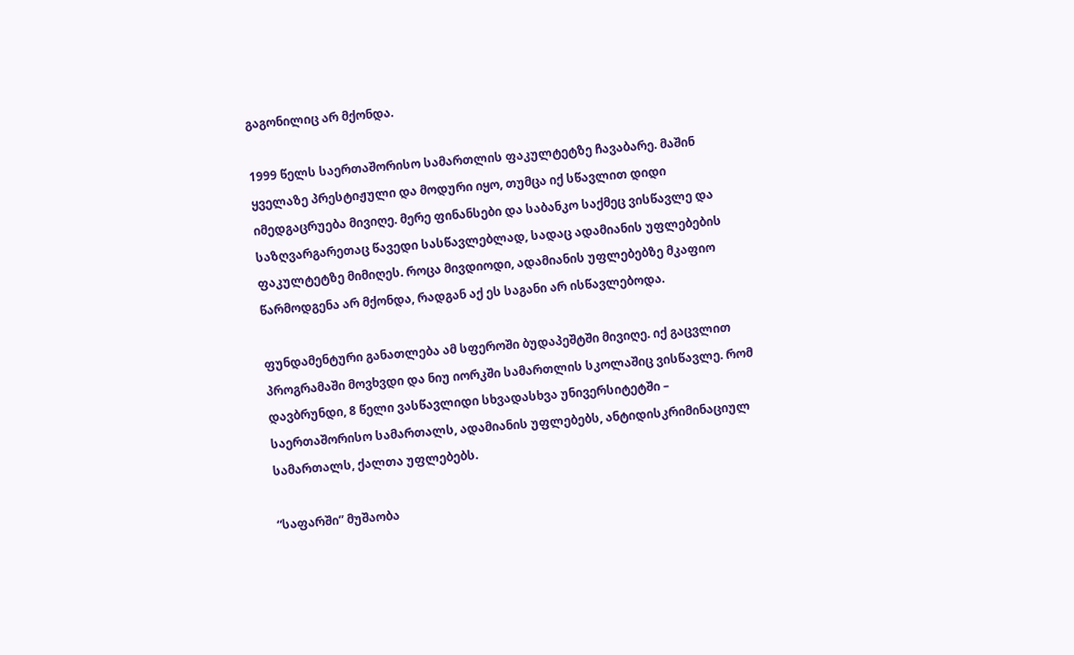გაგონილიც არ მქონდა.

1999 წელს საერთაშორისო სამართლის ფაკულტეტზე ჩავაბარე. მაშინ ყველაზე პრესტიჟული და მოდური იყო, თუმცა იქ სწავლით დიდი იმედგაცრუება მივიღე. მერე ფინანსები და საბანკო საქმეც ვისწავლე და საზღვარგარეთაც წავედი სასწავლებლად, სადაც ადამიანის უფლებების ფაკულტეტზე მიმიღეს. როცა მივდიოდი, ადამიანის უფლებებზე მკაფიო წარმოდგენა არ მქონდა, რადგან აქ ეს საგანი არ ისწავლებოდა.

ფუნდამენტური განათლება ამ სფეროში ბუდაპეშტში მივიღე. იქ გაცვლით პროგრამაში მოვხვდი და ნიუ იორკში სამართლის სკოლაშიც ვისწავლე. რომ დავბრუნდი, 8 წელი ვასწავლიდი სხვადასხვა უნივერსიტეტში – საერთაშორისო სამართალს, ადამიანის უფლებებს, ანტიდისკრიმინაციულ სამართალს, ქალთა უფლებებს.

“საფარში” მუშაობა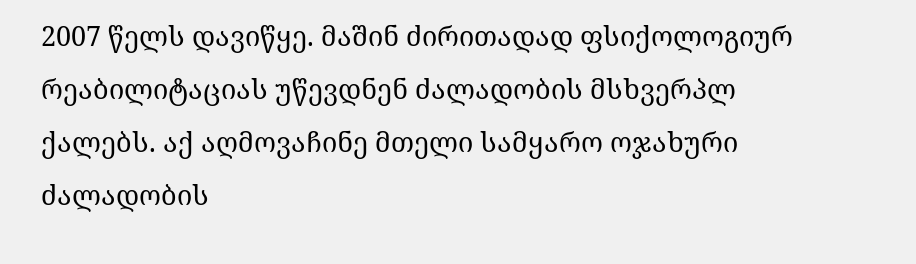2007 წელს დავიწყე. მაშინ ძირითადად ფსიქოლოგიურ რეაბილიტაციას უწევდნენ ძალადობის მსხვერპლ ქალებს. აქ აღმოვაჩინე მთელი სამყარო ოჯახური ძალადობის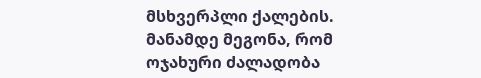მსხვერპლი ქალების. მანამდე მეგონა, რომ ოჯახური ძალადობა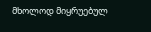მხოლოდ მიყრუებულ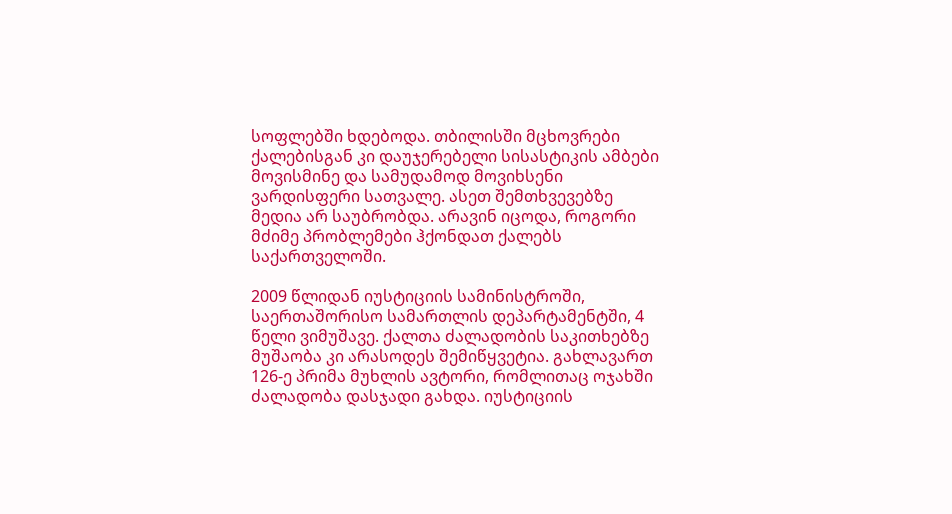სოფლებში ხდებოდა. თბილისში მცხოვრები ქალებისგან კი დაუჯერებელი სისასტიკის ამბები მოვისმინე და სამუდამოდ მოვიხსენი ვარდისფერი სათვალე. ასეთ შემთხვევებზე მედია არ საუბრობდა. არავინ იცოდა, როგორი მძიმე პრობლემები ჰქონდათ ქალებს საქართველოში.

2009 წლიდან იუსტიციის სამინისტროში, საერთაშორისო სამართლის დეპარტამენტში, 4 წელი ვიმუშავე. ქალთა ძალადობის საკითხებზე მუშაობა კი არასოდეს შემიწყვეტია. გახლავართ 126-ე პრიმა მუხლის ავტორი, რომლითაც ოჯახში ძალადობა დასჯადი გახდა. იუსტიციის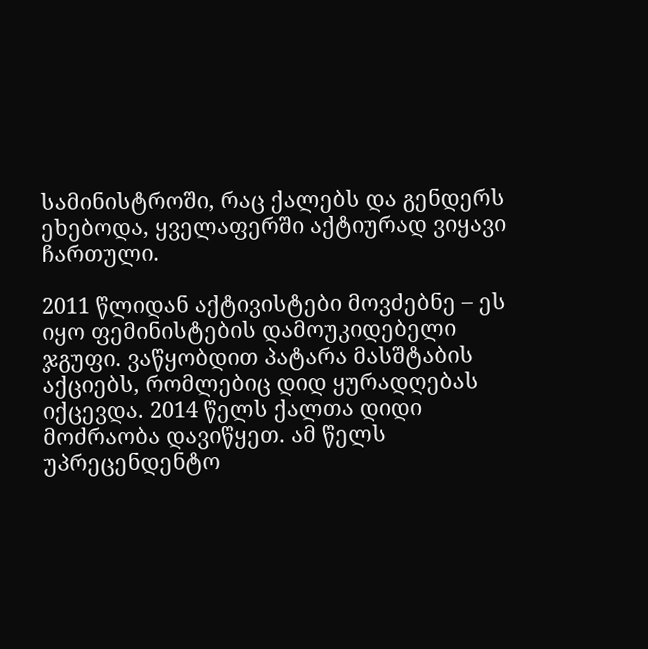სამინისტროში, რაც ქალებს და გენდერს ეხებოდა, ყველაფერში აქტიურად ვიყავი ჩართული.

2011 წლიდან აქტივისტები მოვძებნე – ეს იყო ფემინისტების დამოუკიდებელი ჯგუფი. ვაწყობდით პატარა მასშტაბის აქციებს, რომლებიც დიდ ყურადღებას იქცევდა. 2014 წელს ქალთა დიდი მოძრაობა დავიწყეთ. ამ წელს უპრეცენდენტო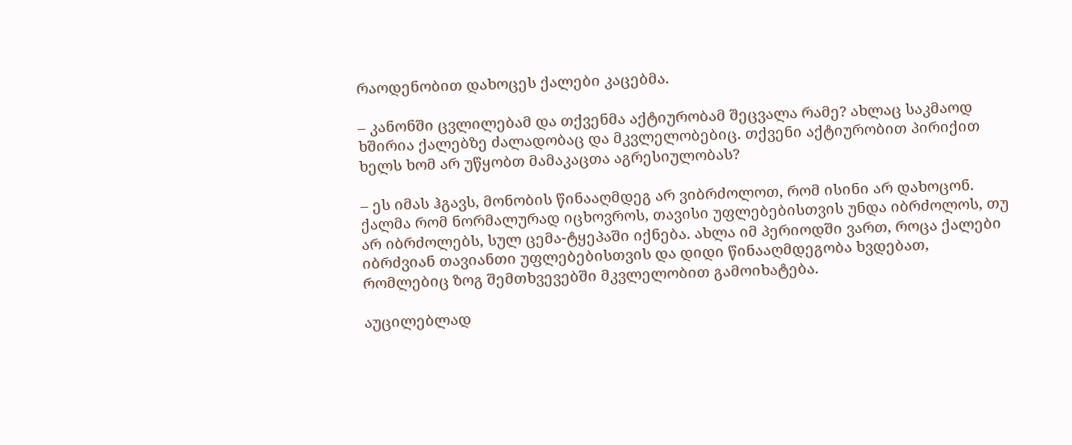რაოდენობით დახოცეს ქალები კაცებმა.

– კანონში ცვლილებამ და თქვენმა აქტიურობამ შეცვალა რამე? ახლაც საკმაოდ ხშირია ქალებზე ძალადობაც და მკვლელობებიც. თქვენი აქტიურობით პირიქით ხელს ხომ არ უწყობთ მამაკაცთა აგრესიულობას?

– ეს იმას ჰგავს, მონობის წინააღმდეგ არ ვიბრძოლოთ, რომ ისინი არ დახოცონ. ქალმა რომ ნორმალურად იცხოვროს, თავისი უფლებებისთვის უნდა იბრძოლოს, თუ არ იბრძოლებს, სულ ცემა-ტყეპაში იქნება. ახლა იმ პერიოდში ვართ, როცა ქალები იბრძვიან თავიანთი უფლებებისთვის და დიდი წინააღმდეგობა ხვდებათ, რომლებიც ზოგ შემთხვევებში მკვლელობით გამოიხატება.

აუცილებლად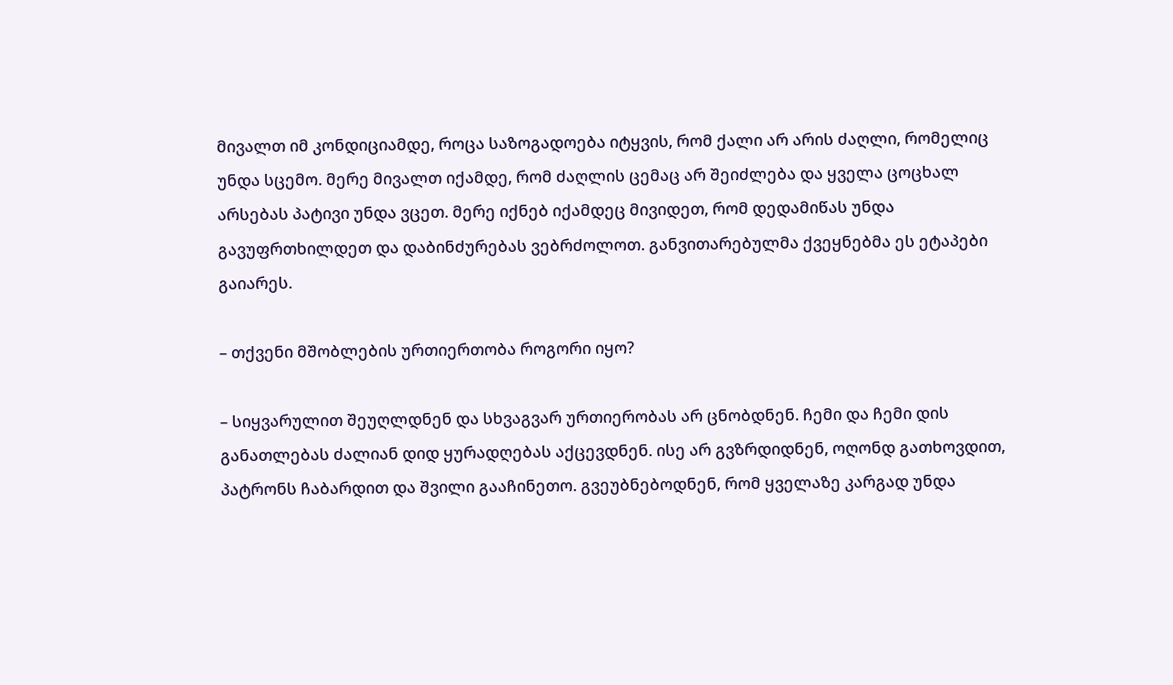მივალთ იმ კონდიციამდე, როცა საზოგადოება იტყვის, რომ ქალი არ არის ძაღლი, რომელიც უნდა სცემო. მერე მივალთ იქამდე, რომ ძაღლის ცემაც არ შეიძლება და ყველა ცოცხალ არსებას პატივი უნდა ვცეთ. მერე იქნებ იქამდეც მივიდეთ, რომ დედამიწას უნდა გავუფრთხილდეთ და დაბინძურებას ვებრძოლოთ. განვითარებულმა ქვეყნებმა ეს ეტაპები გაიარეს.

– თქვენი მშობლების ურთიერთობა როგორი იყო?

– სიყვარულით შეუღლდნენ და სხვაგვარ ურთიერობას არ ცნობდნენ. ჩემი და ჩემი დის განათლებას ძალიან დიდ ყურადღებას აქცევდნენ. ისე არ გვზრდიდნენ, ოღონდ გათხოვდით, პატრონს ჩაბარდით და შვილი გააჩინეთო. გვეუბნებოდნენ, რომ ყველაზე კარგად უნდა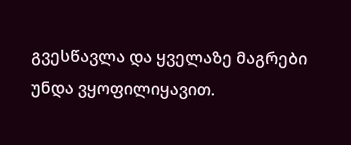გვესწავლა და ყველაზე მაგრები უნდა ვყოფილიყავით.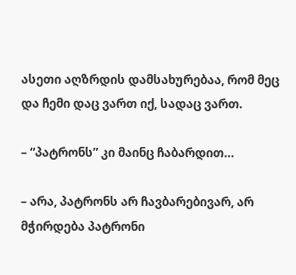ასეთი აღზრდის დამსახურებაა, რომ მეც და ჩემი დაც ვართ იქ, სადაც ვართ.

– “პატრონს” კი მაინც ჩაბარდით…

– არა, პატრონს არ ჩავბარებივარ, არ მჭირდება პატრონი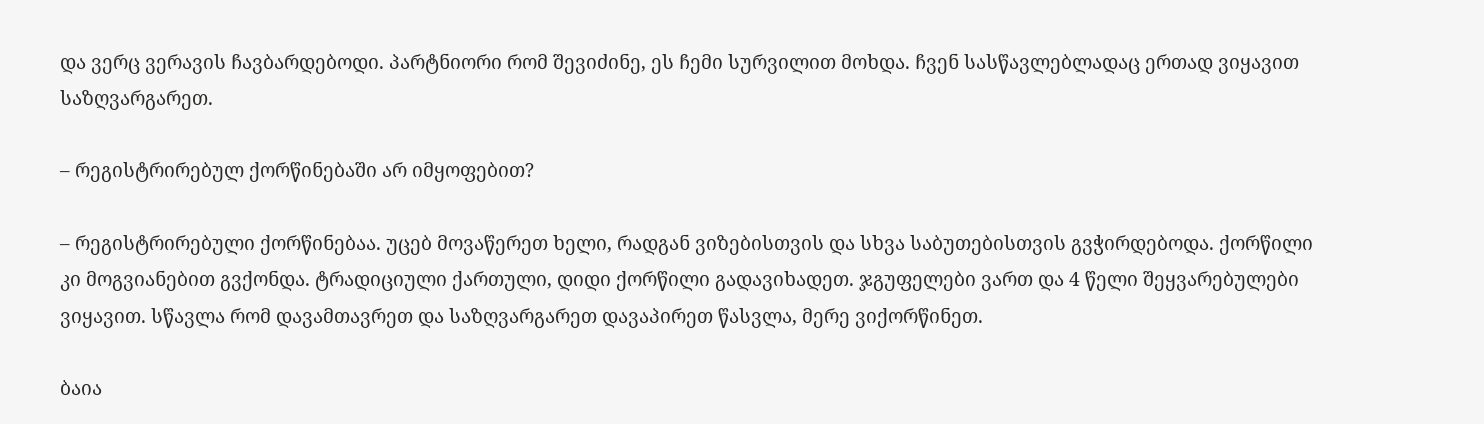და ვერც ვერავის ჩავბარდებოდი. პარტნიორი რომ შევიძინე, ეს ჩემი სურვილით მოხდა. ჩვენ სასწავლებლადაც ერთად ვიყავით საზღვარგარეთ.

– რეგისტრირებულ ქორწინებაში არ იმყოფებით?

– რეგისტრირებული ქორწინებაა. უცებ მოვაწერეთ ხელი, რადგან ვიზებისთვის და სხვა საბუთებისთვის გვჭირდებოდა. ქორწილი კი მოგვიანებით გვქონდა. ტრადიციული ქართული, დიდი ქორწილი გადავიხადეთ. ჯგუფელები ვართ და 4 წელი შეყვარებულები ვიყავით. სწავლა რომ დავამთავრეთ და საზღვარგარეთ დავაპირეთ წასვლა, მერე ვიქორწინეთ.

ბაია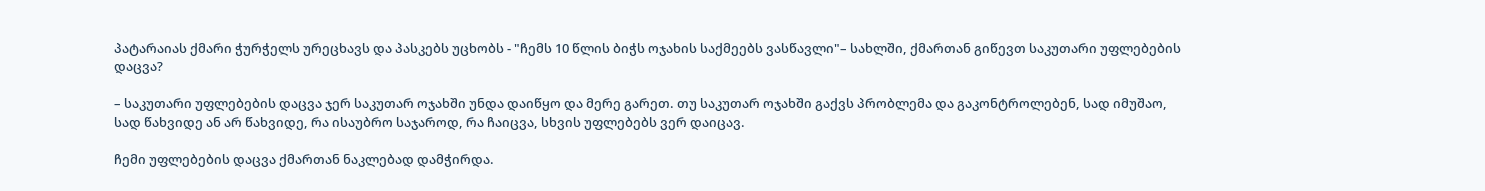პატარაიას ქმარი ჭურჭელს ურეცხავს და პასკებს უცხობს - "ჩემს 10 წლის ბიჭს ოჯახის საქმეებს ვასწავლი"– სახლში, ქმართან გიწევთ საკუთარი უფლებების დაცვა?

– საკუთარი უფლებების დაცვა ჯერ საკუთარ ოჯახში უნდა დაიწყო და მერე გარეთ. თუ საკუთარ ოჯახში გაქვს პრობლემა და გაკონტროლებენ, სად იმუშაო, სად წახვიდე ან არ წახვიდე, რა ისაუბრო საჯაროდ, რა ჩაიცვა, სხვის უფლებებს ვერ დაიცავ.

ჩემი უფლებების დაცვა ქმართან ნაკლებად დამჭირდა.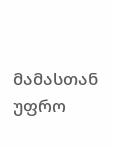მამასთან უფრო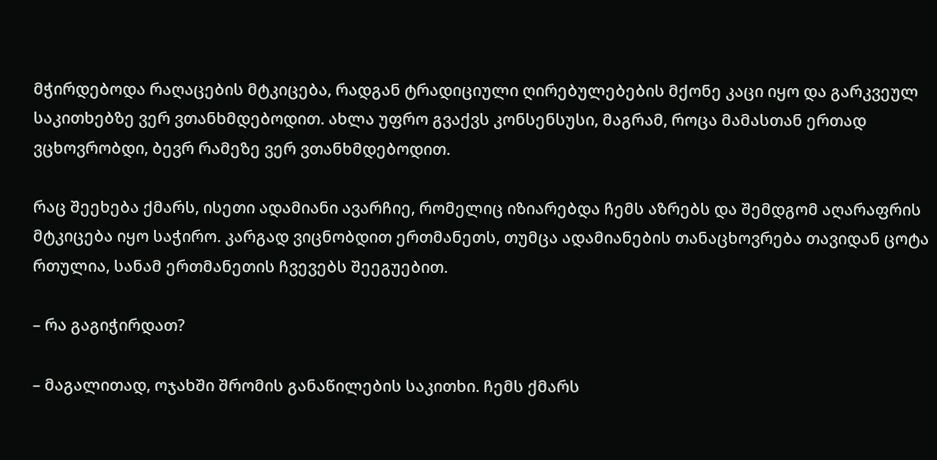მჭირდებოდა რაღაცების მტკიცება, რადგან ტრადიციული ღირებულებების მქონე კაცი იყო და გარკვეულ საკითხებზე ვერ ვთანხმდებოდით. ახლა უფრო გვაქვს კონსენსუსი, მაგრამ, როცა მამასთან ერთად ვცხოვრობდი, ბევრ რამეზე ვერ ვთანხმდებოდით.

რაც შეეხება ქმარს, ისეთი ადამიანი ავარჩიე, რომელიც იზიარებდა ჩემს აზრებს და შემდგომ აღარაფრის მტკიცება იყო საჭირო. კარგად ვიცნობდით ერთმანეთს, თუმცა ადამიანების თანაცხოვრება თავიდან ცოტა რთულია, სანამ ერთმანეთის ჩვევებს შეეგუებით.

– რა გაგიჭირდათ?

– მაგალითად, ოჯახში შრომის განაწილების საკითხი. ჩემს ქმარს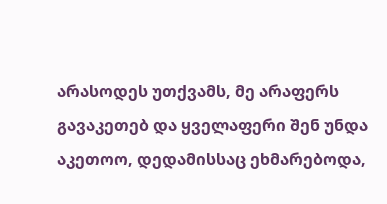არასოდეს უთქვამს, მე არაფერს გავაკეთებ და ყველაფერი შენ უნდა აკეთოო, დედამისსაც ეხმარებოდა,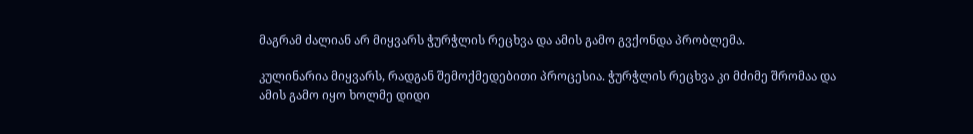მაგრამ ძალიან არ მიყვარს ჭურჭლის რეცხვა და ამის გამო გვქონდა პრობლემა.

კულინარია მიყვარს, რადგან შემოქმედებითი პროცესია. ჭურჭლის რეცხვა კი მძიმე შრომაა და ამის გამო იყო ხოლმე დიდი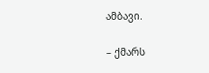ამბავი.

– ქმარს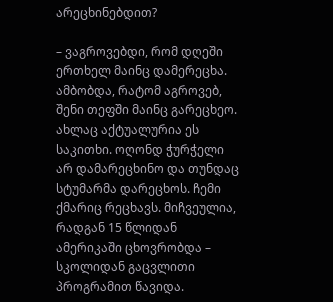არეცხინებდით?

– ვაგროვებდი, რომ დღეში ერთხელ მაინც დამერეცხა. ამბობდა, რატომ აგროვებ, შენი თეფში მაინც გარეცხეო. ახლაც აქტუალურია ეს საკითხი. ოღონდ ჭურჭელი არ დამარეცხინო და თუნდაც სტუმარმა დარეცხოს. ჩემი ქმარიც რეცხავს. მიჩვეულია, რადგან 15 წლიდან ამერიკაში ცხოვრობდა – სკოლიდან გაცვლითი პროგრამით წავიდა.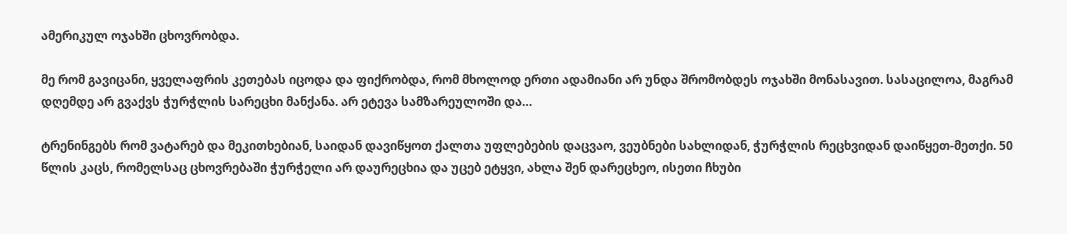ამერიკულ ოჯახში ცხოვრობდა.

მე რომ გავიცანი, ყველაფრის კეთებას იცოდა და ფიქრობდა, რომ მხოლოდ ერთი ადამიანი არ უნდა შრომობდეს ოჯახში მონასავით. სასაცილოა, მაგრამ დღემდე არ გვაქვს ჭურჭლის სარეცხი მანქანა. არ ეტევა სამზარეულოში და…

ტრენინგებს რომ ვატარებ და მეკითხებიან, საიდან დავიწყოთ ქალთა უფლებების დაცვაო, ვეუბნები სახლიდან, ჭურჭლის რეცხვიდან დაიწყეთ-მეთქი. 50 წლის კაცს, რომელსაც ცხოვრებაში ჭურჭელი არ დაურეცხია და უცებ ეტყვი, ახლა შენ დარეცხეო, ისეთი ჩხუბი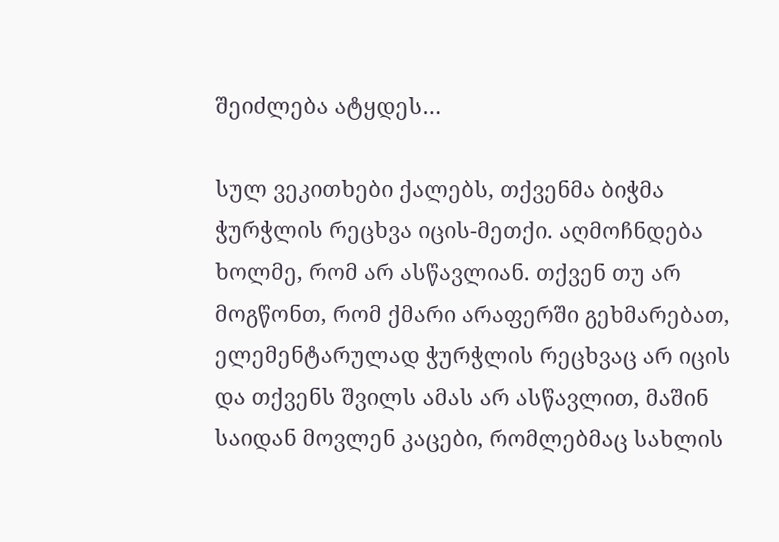შეიძლება ატყდეს…

სულ ვეკითხები ქალებს, თქვენმა ბიჭმა ჭურჭლის რეცხვა იცის-მეთქი. აღმოჩნდება ხოლმე, რომ არ ასწავლიან. თქვენ თუ არ მოგწონთ, რომ ქმარი არაფერში გეხმარებათ, ელემენტარულად ჭურჭლის რეცხვაც არ იცის და თქვენს შვილს ამას არ ასწავლით, მაშინ საიდან მოვლენ კაცები, რომლებმაც სახლის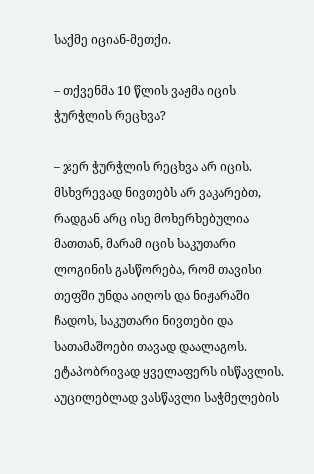საქმე იციან-მეთქი.

– თქვენმა 10 წლის ვაჟმა იცის ჭურჭლის რეცხვა?

– ჯერ ჭურჭლის რეცხვა არ იცის. მსხვრევად ნივთებს არ ვაკარებთ, რადგან არც ისე მოხერხებულია მათთან, მარამ იცის საკუთარი ლოგინის გასწორება, რომ თავისი თეფში უნდა აიღოს და ნიჟარაში ჩადოს, საკუთარი ნივთები და სათამაშოები თავად დაალაგოს. ეტაპობრივად ყველაფერს ისწავლის. აუცილებლად ვასწავლი საჭმელების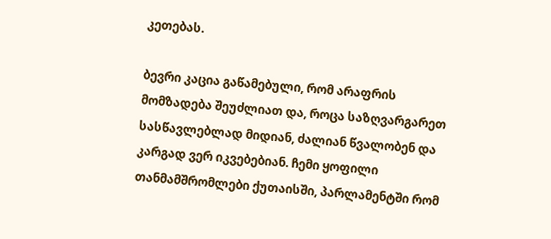კეთებას.

ბევრი კაცია გაწამებული, რომ არაფრის მომზადება შეუძლიათ და, როცა საზღვარგარეთ სასწავლებლად მიდიან, ძალიან წვალობენ და კარგად ვერ იკვებებიან. ჩემი ყოფილი თანმამშრომლები ქუთაისში, პარლამენტში რომ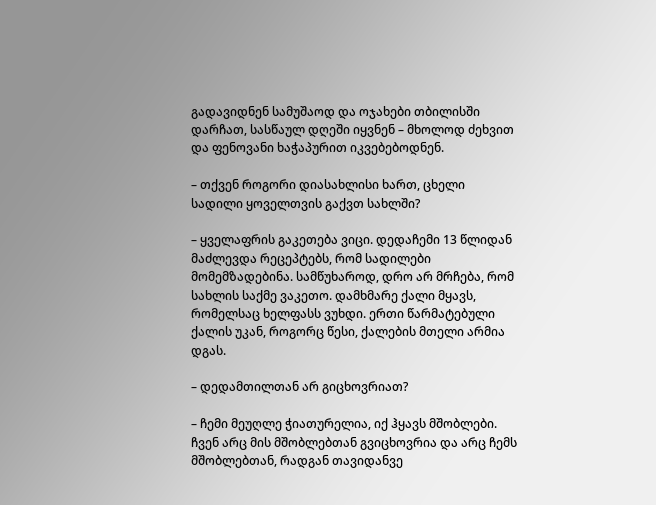გადავიდნენ სამუშაოდ და ოჯახები თბილისში დარჩათ, სასწაულ დღეში იყვნენ – მხოლოდ ძეხვით და ფენოვანი ხაჭაპურით იკვებებოდნენ.

– თქვენ როგორი დიასახლისი ხართ, ცხელი სადილი ყოველთვის გაქვთ სახლში?

– ყველაფრის გაკეთება ვიცი. დედაჩემი 13 წლიდან მაძლევდა რეცეპტებს, რომ სადილები მომემზადებინა. სამწუხაროდ, დრო არ მრჩება, რომ სახლის საქმე ვაკეთო. დამხმარე ქალი მყავს, რომელსაც ხელფასს ვუხდი. ერთი წარმატებული ქალის უკან, როგორც წესი, ქალების მთელი არმია დგას.

– დედამთილთან არ გიცხოვრიათ?

– ჩემი მეუღლე ჭიათურელია, იქ ჰყავს მშობლები. ჩვენ არც მის მშობლებთან გვიცხოვრია და არც ჩემს მშობლებთან, რადგან თავიდანვე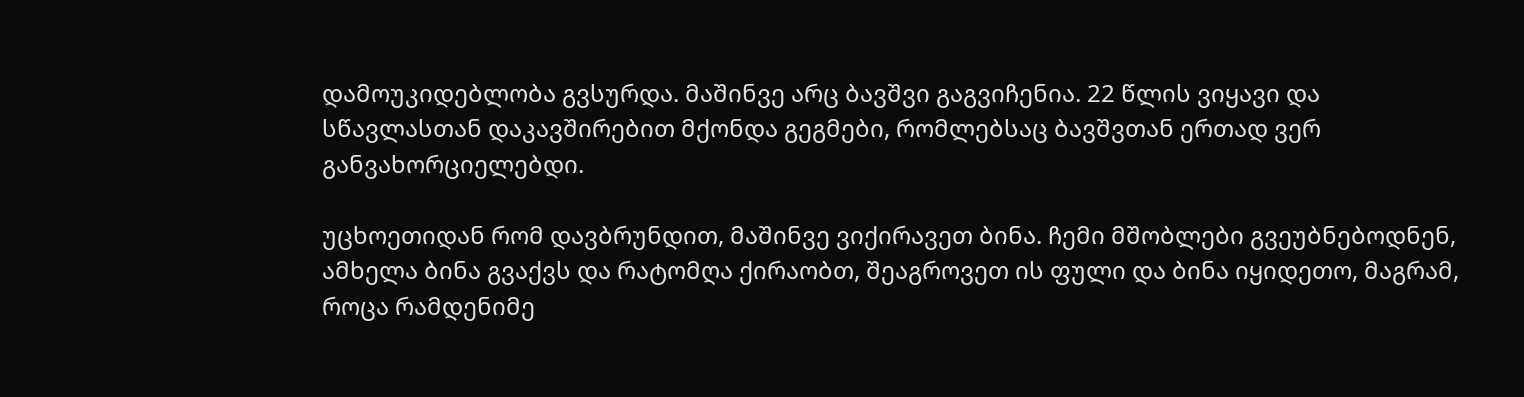დამოუკიდებლობა გვსურდა. მაშინვე არც ბავშვი გაგვიჩენია. 22 წლის ვიყავი და სწავლასთან დაკავშირებით მქონდა გეგმები, რომლებსაც ბავშვთან ერთად ვერ განვახორციელებდი.

უცხოეთიდან რომ დავბრუნდით, მაშინვე ვიქირავეთ ბინა. ჩემი მშობლები გვეუბნებოდნენ, ამხელა ბინა გვაქვს და რატომღა ქირაობთ, შეაგროვეთ ის ფული და ბინა იყიდეთო, მაგრამ, როცა რამდენიმე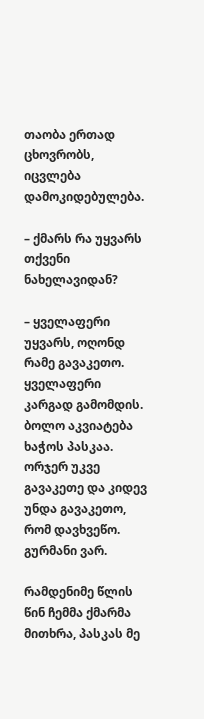თაობა ერთად ცხოვრობს, იცვლება დამოკიდებულება.

– ქმარს რა უყვარს თქვენი ნახელავიდან?

– ყველაფერი უყვარს, ოღონდ რამე გავაკეთო. ყველაფერი კარგად გამომდის. ბოლო აკვიატება ხაჭოს პასკაა. ორჯერ უკვე გავაკეთე და კიდევ უნდა გავაკეთო, რომ დავხვეწო. გურმანი ვარ.

რამდენიმე წლის წინ ჩემმა ქმარმა მითხრა, პასკას მე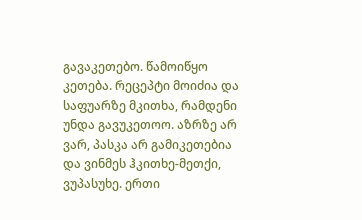გავაკეთებო. წამოიწყო კეთება. რეცეპტი მოიძია და საფუარზე მკითხა, რამდენი უნდა გავუკეთოო. აზრზე არ ვარ, პასკა არ გამიკეთებია და ვინმეს ჰკითხე-მეთქი, ვუპასუხე. ერთი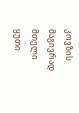კოვზის მაგივრად მთელი ყუთი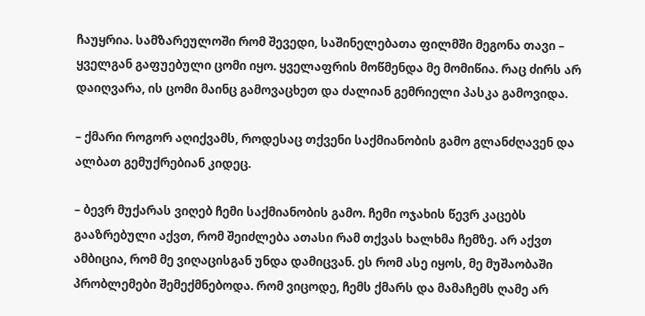ჩაუყრია. სამზარეულოში რომ შევედი, საშინელებათა ფილმში მეგონა თავი – ყველგან გაფუებული ცომი იყო. ყველაფრის მოწმენდა მე მომიწია. რაც ძირს არ დაიღვარა, ის ცომი მაინც გამოვაცხეთ და ძალიან გემრიელი პასკა გამოვიდა.

– ქმარი როგორ აღიქვამს, როდესაც თქვენი საქმიანობის გამო გლანძღავენ და ალბათ გემუქრებიან კიდეც.

– ბევრ მუქარას ვიღებ ჩემი საქმიანობის გამო. ჩემი ოჯახის წევრ კაცებს გააზრებული აქვთ, რომ შეიძლება ათასი რამ თქვას ხალხმა ჩემზე. არ აქვთ ამბიცია, რომ მე ვიღაცისგან უნდა დამიცვან. ეს რომ ასე იყოს, მე მუშაობაში პრობლემები შემექმნებოდა. რომ ვიცოდე, ჩემს ქმარს და მამაჩემს ღამე არ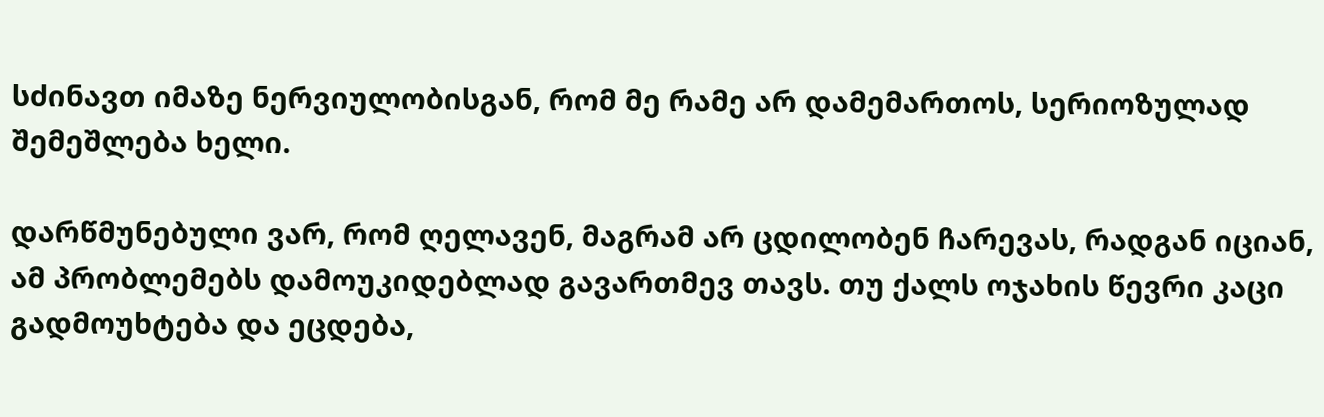სძინავთ იმაზე ნერვიულობისგან, რომ მე რამე არ დამემართოს, სერიოზულად შემეშლება ხელი.

დარწმუნებული ვარ, რომ ღელავენ, მაგრამ არ ცდილობენ ჩარევას, რადგან იციან, ამ პრობლემებს დამოუკიდებლად გავართმევ თავს. თუ ქალს ოჯახის წევრი კაცი გადმოუხტება და ეცდება,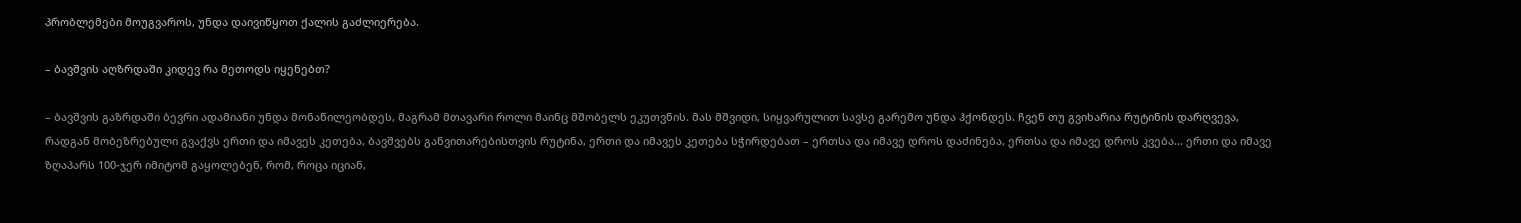პრობლემები მოუგვაროს, უნდა დაივიწყოთ ქალის გაძლიერება.

– ბავშვის აღზრდაში კიდევ რა მეთოდს იყენებთ?

– ბავშვის გაზრდაში ბევრი ადამიანი უნდა მონაწილეობდეს, მაგრამ მთავარი როლი მაინც მშობელს ეკუთვნის. მას მშვიდი, სიყვარულით სავსე გარემო უნდა ჰქონდეს. ჩვენ თუ გვიხარია რუტინის დარღვევა, რადგან მობეზრებული გვაქვს ერთი და იმავეს კეთება, ბავშვებს განვითარებისთვის რუტინა, ერთი და იმავეს კეთება სჭირდებათ – ერთსა და იმავე დროს დაძინება, ერთსა და იმავე დროს კვება… ერთი და იმავე ზღაპარს 100-ჯერ იმიტომ გაყოლებენ, რომ, როცა იციან,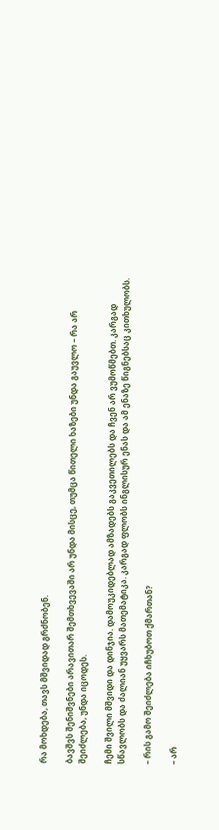რა მოხდება, თავს მშვიდად გრძნობენ.

ბავშვს შენიშვნები არავითარ შემთხვევაში არ უნდა მისცე, თუმცა წითელი ხაზები უნდა გაუვლო – რა არ შეიძლება, უნდა იცოდეს.

ჩემი შვილი მშვიდი და დინჯია. დამოუკიდებლად ამზადებს გაკვეთილებს და ჩვენ არ ვუმოწმებთ. კარგად სწავლობს და ძალიან უყვარს მათემატიკა. კარგად ფლობს ინგლისურ ენას და ამ ენაზე წიგნებსაც კითხულობს.

– რის გამო შეიძლება იჩხუბოთ ქმართან?

– არ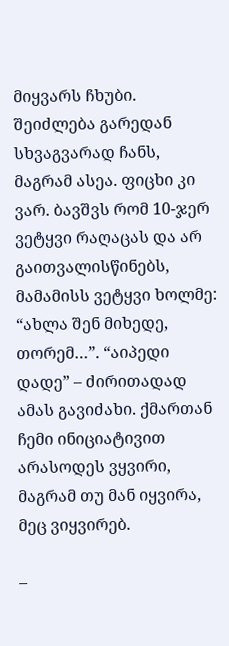მიყვარს ჩხუბი. შეიძლება გარედან სხვაგვარად ჩანს, მაგრამ ასეა. ფიცხი კი ვარ. ბავშვს რომ 10-ჯერ ვეტყვი რაღაცას და არ გაითვალისწინებს, მამამისს ვეტყვი ხოლმე: “ახლა შენ მიხედე, თორემ…”. “აიპედი დადე” – ძირითადად ამას გავიძახი. ქმართან ჩემი ინიციატივით არასოდეს ვყვირი, მაგრამ თუ მან იყვირა, მეც ვიყვირებ.

–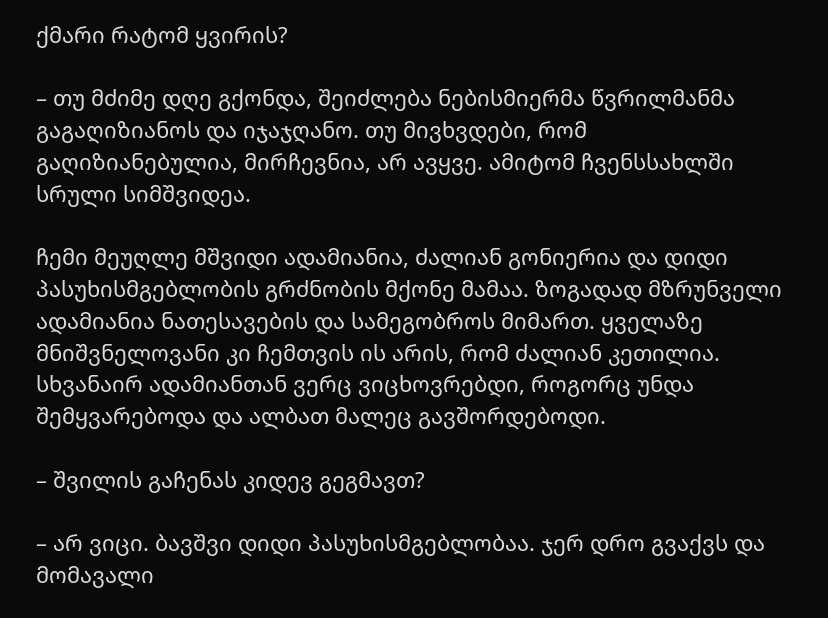ქმარი რატომ ყვირის?

– თუ მძიმე დღე გქონდა, შეიძლება ნებისმიერმა წვრილმანმა გაგაღიზიანოს და იჯაჯღანო. თუ მივხვდები, რომ გაღიზიანებულია, მირჩევნია, არ ავყვე. ამიტომ ჩვენსსახლში სრული სიმშვიდეა.

ჩემი მეუღლე მშვიდი ადამიანია, ძალიან გონიერია და დიდი პასუხისმგებლობის გრძნობის მქონე მამაა. ზოგადად მზრუნველი ადამიანია ნათესავების და სამეგობროს მიმართ. ყველაზე მნიშვნელოვანი კი ჩემთვის ის არის, რომ ძალიან კეთილია. სხვანაირ ადამიანთან ვერც ვიცხოვრებდი, როგორც უნდა შემყვარებოდა და ალბათ მალეც გავშორდებოდი.

– შვილის გაჩენას კიდევ გეგმავთ?

– არ ვიცი. ბავშვი დიდი პასუხისმგებლობაა. ჯერ დრო გვაქვს და მომავალი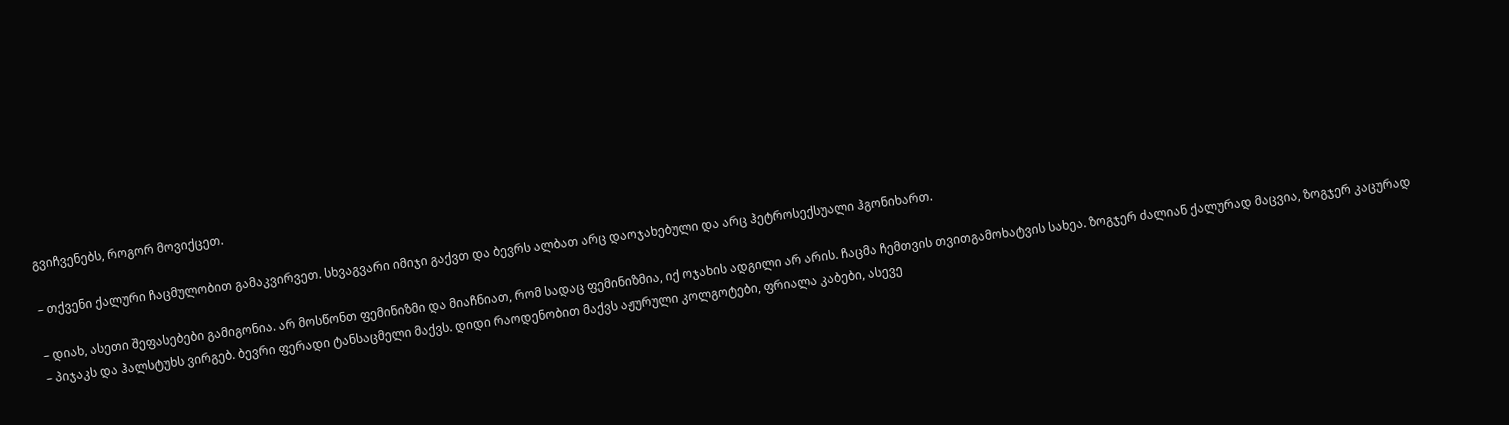გვიჩვენებს, როგორ მოვიქცეთ.

– თქვენი ქალური ჩაცმულობით გამაკვირვეთ. სხვაგვარი იმიჯი გაქვთ და ბევრს ალბათ არც დაოჯახებული და არც ჰეტროსექსუალი ჰგონიხართ.

– დიახ, ასეთი შეფასებები გამიგონია. არ მოსწონთ ფემინიზმი და მიაჩნიათ, რომ სადაც ფემინიზმია, იქ ოჯახის ადგილი არ არის. ჩაცმა ჩემთვის თვითგამოხატვის სახეა. ზოგჯერ ძალიან ქალურად მაცვია, ზოგჯერ კაცურად – პიჯაკს და ჰალსტუხს ვირგებ. ბევრი ფერადი ტანსაცმელი მაქვს. დიდი რაოდენობით მაქვს აჟურული კოლგოტები, ფრიალა კაბები, ასევე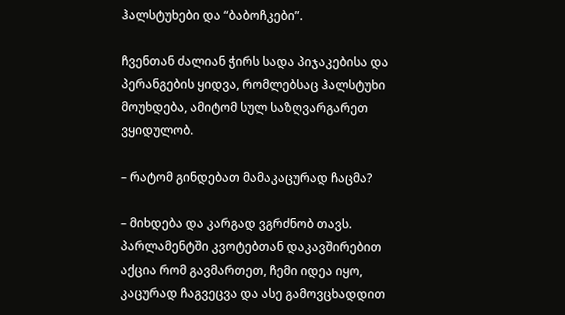ჰალსტუხები და “ბაბოჩკები”.

ჩვენთან ძალიან ჭირს სადა პიჯაკებისა და პერანგების ყიდვა, რომლებსაც ჰალსტუხი მოუხდება, ამიტომ სულ საზღვარგარეთ ვყიდულობ.

– რატომ გინდებათ მამაკაცურად ჩაცმა?

– მიხდება და კარგად ვგრძნობ თავს. პარლამენტში კვოტებთან დაკავშირებით აქცია რომ გავმართეთ, ჩემი იდეა იყო, კაცურად ჩაგვეცვა და ასე გამოვცხადდით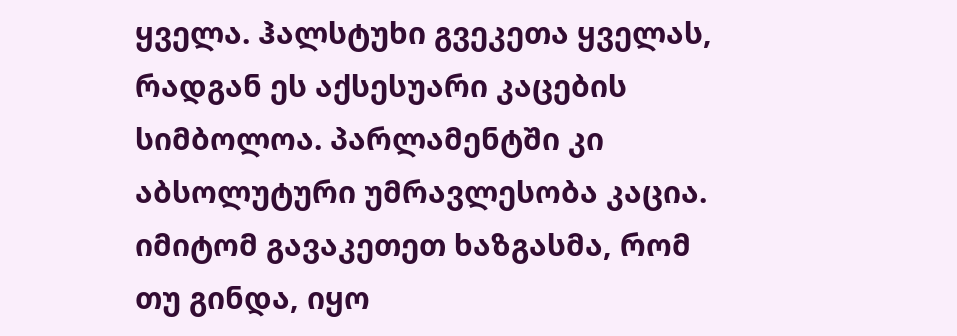ყველა. ჰალსტუხი გვეკეთა ყველას, რადგან ეს აქსესუარი კაცების სიმბოლოა. პარლამენტში კი აბსოლუტური უმრავლესობა კაცია. იმიტომ გავაკეთეთ ხაზგასმა, რომ თუ გინდა, იყო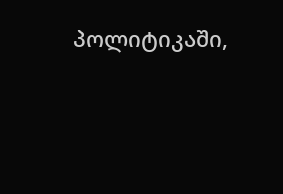პოლიტიკაში,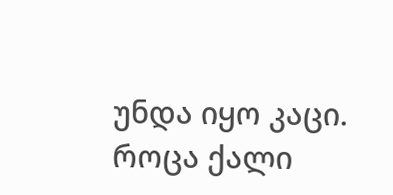უნდა იყო კაცი. როცა ქალი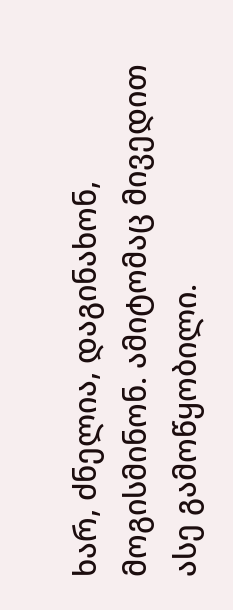ხარ, ძნელია, დაგინახონ, მოგისმინონ. ამიტომაც მივედით ასე გამოწყობილი.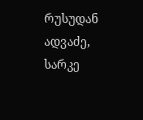რუსუდან ადვაძე, სარკე